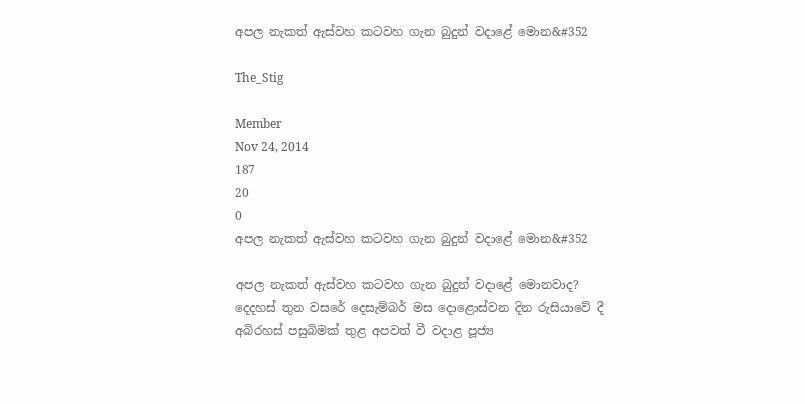අපල නැකත් ඇස්වහ කටවහ ගැන බුදුන් වදාළේ මොන&#352

The_Stig

Member
Nov 24, 2014
187
20
0
අපල නැකත් ඇස්වහ කටවහ ගැන බුදුන් වදාළේ මොන&#352

අපල නැකත් ඇස්වහ කටවහ ගැන බුදුන් වදාළේ මොනවාද?
දෙදහස් තුන වසරේ දෙසැම්බර් මස දොළොස්වන දින රුසියාවේ දී අබිරහස් පසුබිමක් තුළ අපවත් වී වදාළ පූජ්‍ය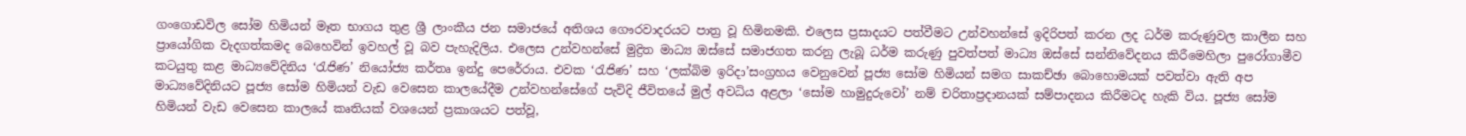ගංගොඩවිල සෝම හිමියන් මෑත භාගය තුළ ශ්‍රී ලාංකීය ජන සමාජයේ අතිශය ගෞරවාදරයට පාත්‍ර වූ හිමිනමකි. එලෙස ප්‍රසාදයට පත්වීමට උන්වහන්සේ ඉදිරිපත් කරන ලද ධර්ම කරුණුවල කාලීන සහ ප්‍රායෝගික වැදගත්කමද බෙහෙවින් ඉවහල් වූ බව පැහැදිලිය. එලෙස උන්වහන්සේ මුද්‍රිත මාධ්‍ය ඔස්සේ සමාජගත කරනු ලැබූ ධර්ම කරුණු පුවත්පත් මාධ්‍ය ඔස්සේ සන්නිවේදනය කිරීමෙහිලා පුරෝගාමීව කටයුතු කළ මාධ්‍යවේදිනිය ‘රැජිණ’ නියෝජ්‍ය කර්තෘ ඉන්දු පෙරේරාය. එවක ‘රැජිණ’ සහ ‘ලක්බිම ඉරිදා’සංග්‍රහය වෙනුවෙන් පූජ්‍ය සෝම හිමියන් සමග සාකච්ඡා බොහොමයක් පවත්වා ඇති අප මාධ්‍යවේදිනියට පූජ්‍ය සෝම හිමියන් වැඩ වෙසෙන කාලයේදීම උන්වහන්සේගේ පැවිදි ජීවිතයේ මුල් අවධිය අළලා ‘සෝම හාමුදුරුවෝ’ නම් චරිතාප්‍රදානයක් සම්පාදනය කිරීමටද හැකි විය. පූජ්‍ය සෝම හිමියන් වැඩ වෙසෙන කාලයේ කෘතියක් වශයෙන් ප්‍රකාශයට පත්වූ,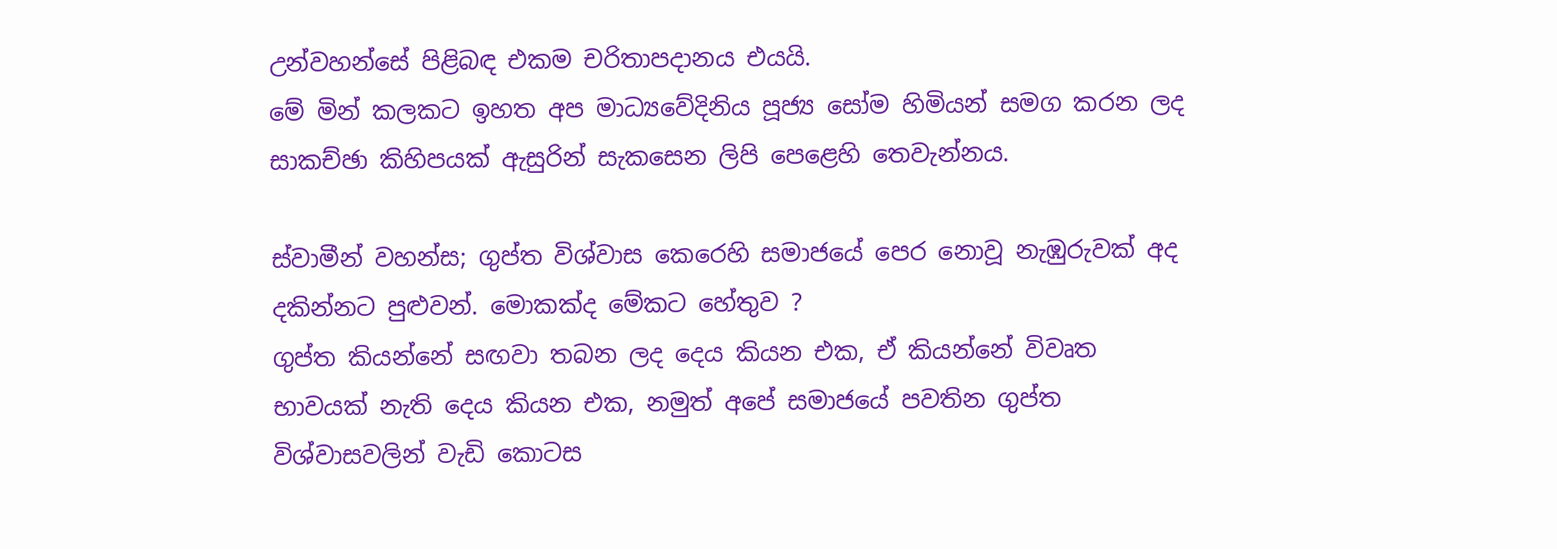උන්වහන්සේ පිළිබඳ එකම චරිතාපදානය එයයි.
මේ මින් කලකට ඉහත අප මාධ්‍යවේදිනිය පූජ්‍ය සෝම හිමියන් සමග කරන ලද සාකච්ඡා කිහිපයක් ඇසුරින් සැකසෙන ලිපි පෙළෙහි තෙවැන්නය.

ස්වාමීන් වහන්ස; ගුප්ත විශ්වාස කෙරෙහි සමාජයේ පෙර නොවූ නැඹුරුවක් අද දකින්නට පුළුවන්. මොකක්ද මේකට හේතුව ?
ගුප්ත කියන්නේ සඟවා තබන ලද දෙය කියන එක, ඒ කියන්නේ විවෘත භාවයක් නැති දෙය කියන එක, නමුත් අපේ සමාජයේ පවතින ගුප්ත විශ්වාසවලින් වැඩි කොටස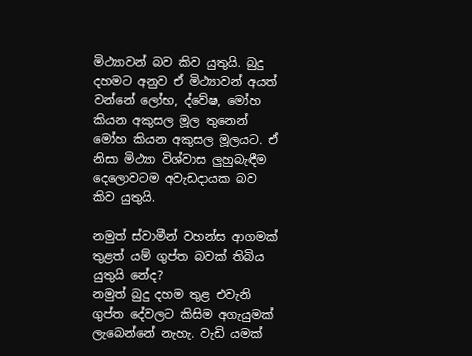මිථ්‍යාවන් බව කිව යුතුයි. බුදු දහමට අනුව ඒ මිථ්‍යාවන් අයත් වන්නේ ලෝභ, ද්වේෂ, මෝහ කියන අකුසල මූල තුනෙන් මෝහ කියන අකුසල මූලයට. ඒ නිසා මිථ්‍යා විශ්වාස ලුහුබැඳීම දෙලොවටම අවැඩදායක බව කිව යුතුයි.

නමුත් ස්වාමීන් වහන්ස ආගමක් තුළත් යම් ගුප්ත බවක් තිබිය යුතුයි නේද?
නමුත් බුදු දහම තුළ එවැනි ගුප්ත දේවලට කිසිම අගැයුමක් ලැබෙන්නේ නැහැ. වැඩි යමක්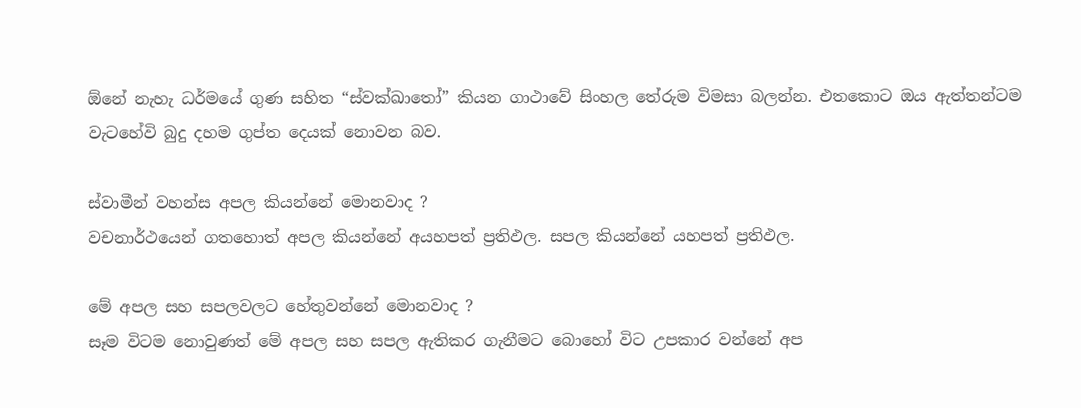ඕනේ නැහැ ධර්මයේ ගුණ සහිත “ස්වක්ඛාතෝ” කියන ගාථාවේ සිංහල තේරුම විමසා බලන්න. එතකොට ඔය ඇත්තන්ටම වැටහේවි බුදු දහම ගුප්ත දෙයක් නොවන බව.

ස්වාමීන් වහන්ස අපල කියන්නේ මොනවාද ?
වචනාර්ථයෙන් ගතහොත් අපල කියන්නේ අයහපත් ප්‍රතිඵල. සපල කියන්නේ යහපත් ප්‍රතිඵල.

මේ අපල සහ සපලවලට හේතුවන්නේ මොනවාද ?
සෑම විටම නොවුණත් මේ අපල සහ සපල ඇතිකර ගැනීමට බොහෝ විට උපකාර වන්නේ අප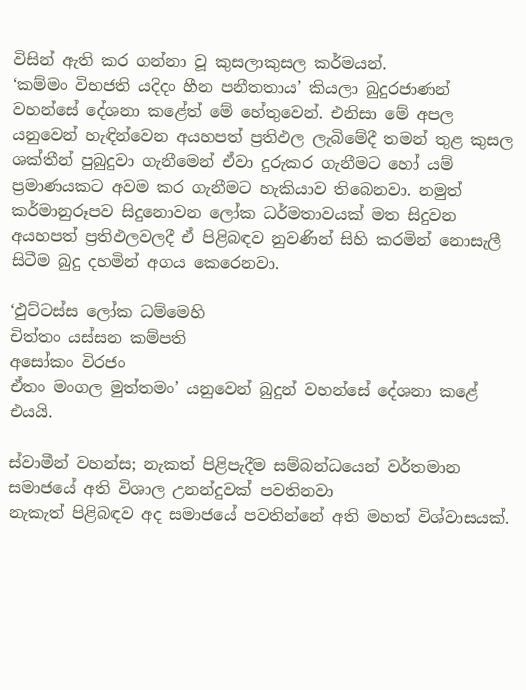විසින් ඇති කර ගන්නා වූ කුසලාකුසල කර්මයන්.
‘කම්මං විභජති යදිදං හීන පනීතතාය’ කියලා බුදුරජාණන් වහන්සේ දේශනා කළේත් මේ හේතුවෙන්. එනිසා මේ අපල යනුවෙන් හැඳින්වෙන අයහපත් ප්‍රතිඵල ලැබිමේදී තමන් තුළ කුසල ශක්තීන් පුබුදුවා ගැනීමෙන් ඒවා දුරුකර ගැනීමට හෝ යම් ප්‍රමාණයකට අවම කර ගැනීමට හැකියාව තිබෙනවා. නමුත් කර්මානුරූපව සිදුනොවන ලෝක ධර්මතාවයක් මත සිදුවන අයහපත් ප්‍රතිඵලවලදී ඒ පිළිබඳව නුවණින් සිහි කරමින් නොසැලී සිටීම බුදු දහමින් අගය කෙරෙනවා.

‘ඵුට්ටස්ස ලෝක ධම්මෙහි
චිත්තං යස්සන කම්පති
අසෝකං විරජං
ඒතං මංගල මුත්තමං’ යනුවෙන් බුදුන් වහන්සේ දේශනා කළේ එයයි.

ස්වාමීන් වහන්ස; නැකත් පිළිපැදීම සම්බන්ධයෙන් වර්තමාන සමාජයේ අති විශාල උනන්දුවක් පවතිනවා
නැකැත් පිළිබඳව අද සමාජයේ පවතින්නේ අති මහත් විශ්වාසයක්.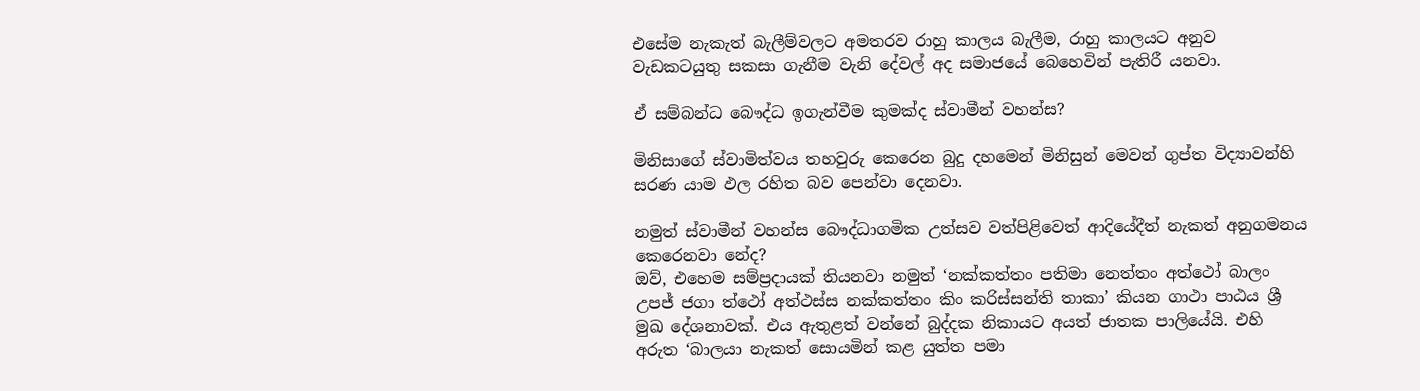එසේම නැකැත් බැලීම්වලට අමතරව රාහු කාලය බැලීම, රාහු කාලයට අනුව වැඩකටයුතු සකසා ගැනීම වැනි දේවල් අද සමාජයේ බෙහෙවින් පැතිරී යනවා.

ඒ සම්බන්ධ බෞද්ධ ඉගැන්වීම කුමක්ද ස්වාමීන් වහන්ස?

මිනිසාගේ ස්වාමිත්වය තහවුරු කෙරෙන බුදු දහමෙන් මිනිසුන් මෙවන් ගුප්ත විද්‍යාවන්හි සරණ යාම ඵල රහිත බව පෙන්වා දෙනවා.

නමුත් ස්වාමීන් වහන්ස බෞද්ධාගමික උත්සව වත්පිළිවෙත් ආදියේදීත් නැකත් අනුගමනය කෙරෙනවා නේද?
ඔව්, එහෙම සම්ප්‍රදායක් තියනවා නමුත් ‘නක්කත්තං පතිමා නෙත්තං අත්ථෝ බාලං උපජ් ජගා ත්ථෝ අත්ථස්ස නක්කත්තං කිං කරිස්සන්ති තාකා’ කියන ගාථා පාඨය ශ්‍රී මුඛ දේශනාවක්. එය ඇතුළත් වන්නේ බුද්දක නිකායට අයත් ජාතක පාලියේයි. එහි අරුත ‘බාලයා නැකත් සොයමින් කළ යුත්ත පමා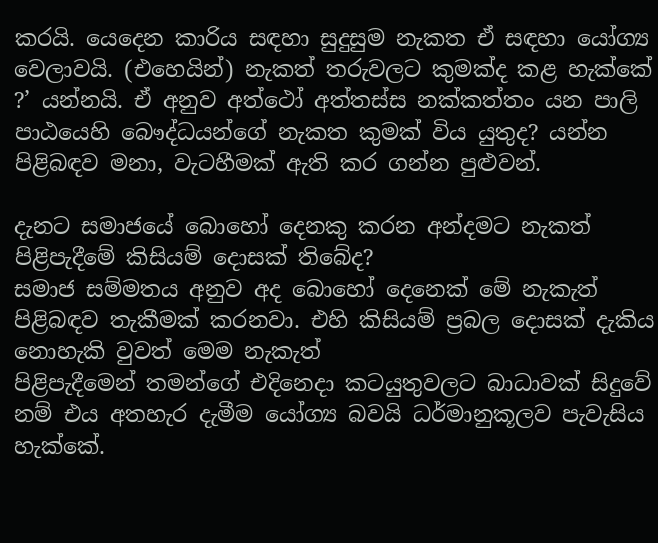කරයි. යෙදෙන කාරිය සඳහා සුදුසුම නැකත ඒ සඳහා යෝග්‍ය වෙලාවයි. (එහෙයින්) නැකත් තරුවලට කුමක්ද කළ හැක්කේ ?’ යන්නයි. ඒ අනුව අත්ථෝ අත්තස්ස නක්කත්තං යන පාලි පාඨයෙහි බෞද්ධයන්ගේ නැකත කුමක් විය යුතුද? යන්න පිළිබඳව මනා, වැටහීමක් ඇති කර ගන්න පුළුවන්.

දැනට සමාජයේ බොහෝ දෙනකු කරන අන්දමට නැකත් පිළිපැදීමේ කිසියම් දොසක් තිබේද?
සමාජ සම්මතය අනුව අද බොහෝ දෙනෙක් මේ නැකැත් පිළිබඳව තැකීමක් කරනවා. එහි කිසියම් ප්‍රබල දොසක් දැකිය නොහැකි වුවත් මෙම නැකැත්
පිළිපැදීමෙන් තමන්ගේ එදිනෙදා කටයුතුවලට බාධාවක් සිදුවේ නම් එය අතහැර දැමීම යෝග්‍ය බවයි ධර්මානුකූලව පැවැසිය හැක්කේ.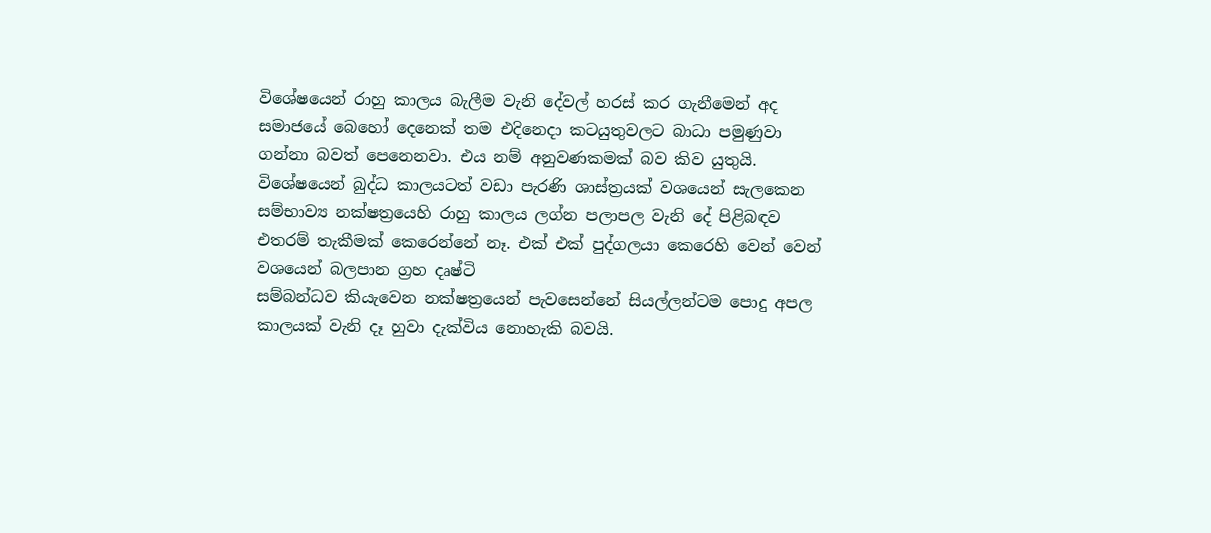විශේෂයෙන් රාහු කාලය බැලීම වැනි දේවල් හරස් කර ගැනීමෙන් අද සමාජයේ බෙහෝ දෙනෙක් තම එදිනෙදා කටයුතුවලට බාධා පමුණුවා ගන්නා බවත් පෙනෙනවා. එය නම් අනුවණකමක් බව කිව යුතුයි. විශේෂයෙන් බුද්ධ කාලයටත් වඩා පැරණි ශාස්ත්‍රයක් වශයෙන් සැලකෙන සම්භාව්‍ය නක්ෂත්‍රයෙහි රාහු කාලය ලග්න පලාපල වැනි දේ පිළිබඳව එතරම් තැකීමක් කෙරෙන්නේ නෑ. එක් එක් පුද්ගලයා කෙරෙහි වෙන් වෙන් වශයෙන් බලපාන ග්‍රහ දෘෂ්ටි
සම්බන්ධව කියැවෙන නක්ෂත්‍රයෙන් පැවසෙන්නේ සියල්ලන්ටම ‍පොදු අපල කාලයක් වැනි දෑ හුවා දැක්විය නොහැකි බවයි.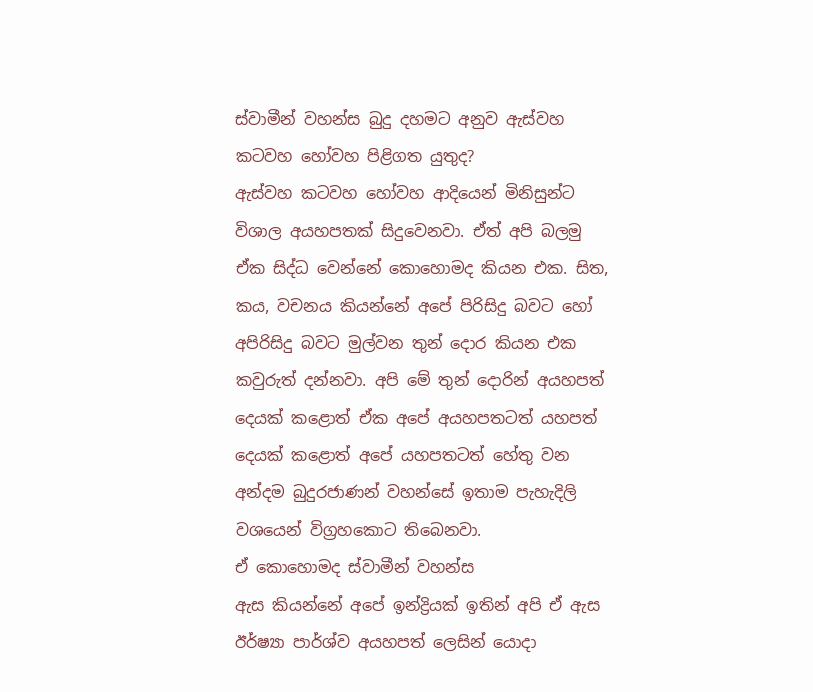ස්වාමීන් වහන්ස බුදු දහමට අනුව ඇස්වහ කටවහ හෝවහ පිළිගත යුතුද?
ඇස්වහ කටවහ හෝවහ ආදියෙන් මිනිසුන්ට විශාල අයහපතක් සිදුවෙනවා. ඒත් අපි බලමු ඒක සිද්ධ වෙන්නේ කොහොමද කියන එක. සිත, කය, වචනය කියන්නේ අපේ පිරිසිදු බවට හෝ අපිරිසිදු බවට මුල්වන තුන් දොර කියන එක කවුරුත් දන්නවා. අපි මේ තුන් දොරින් අයහපත් දෙයක් කළොත් ඒක අපේ අයහපතටත් යහපත් දෙයක් කළොත් අපේ යහපතටත් හේතු වන අන්දම බුදුරජාණන් වහන්සේ ඉතාම පැහැදිලි වශයෙන් විග්‍රහකොට තිබෙනවා.
ඒ කොහොමද ස්වාමීන් වහන්ස
ඇස කියන්නේ අපේ ඉන්ද්‍රියක් ඉතින් අපි ඒ ඇස ඊර්ෂ්‍යා පාර්ශ්ව අයහපත් ලෙසින් යොදා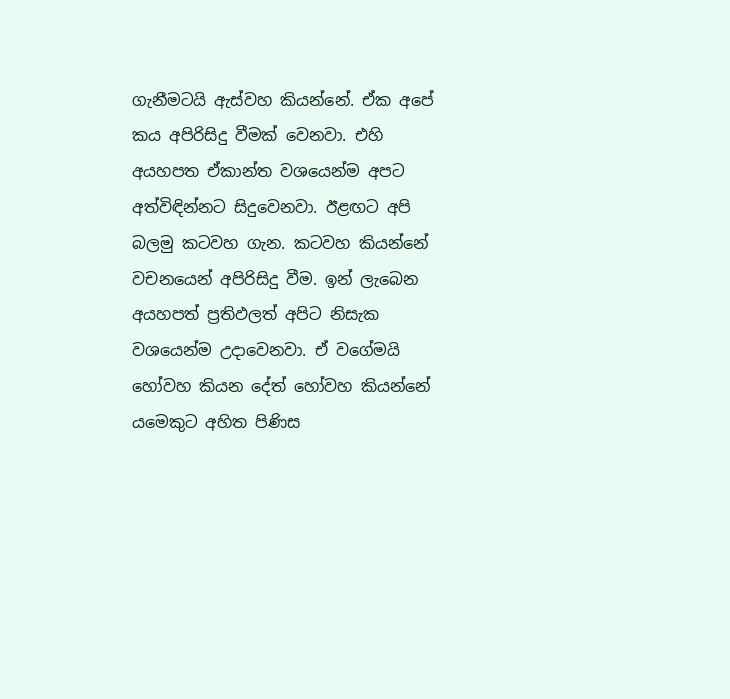ගැනීමටයි ඇස්වහ කියන්නේ. ඒක අපේ කය අපිරිසිදු වීමක් වෙනවා. එහි අයහපත ඒකාන්ත වශයෙන්ම අපට අත්විඳින්නට සිදුවෙනවා. ඊළඟට අපි බලමු කටවහ ගැන. කටවහ කියන්නේ වචනයෙන් අපිරිසිදු වීම. ඉන් ලැබෙන අයහපත් ප්‍රතිඵලත් අපිට නිසැක වශයෙන්ම උදාවෙනවා. ඒ වගේමයි හෝවහ කියන දේත් හෝවහ කියන්නේ යමෙකුට අහිත පිණිස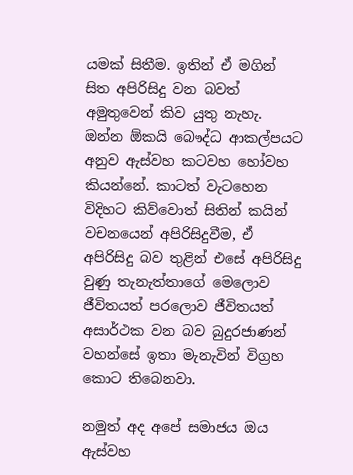යමක් සිතීම. ඉතින් ඒ මගින් සිත අපිරිසිදු වන බවත් අමුතුවෙන් කිව යුතු නැහැ. ඔන්න ඕකයි බෞද්ධ ආකල්පයට අනුව ඇස්වහ කටවහ හෝවහ කියන්නේ. කාටත් වැටහෙන විදිහට කිව්වොත් සිතින් කයින් වචනයෙන් අපිරිසිදුවීම, ඒ අපිරිසිදු බව තුළින් එසේ අපිරිසිදු වුණු තැනැත්තාගේ මෙලොව ජීවිතයත් පරලොව ජීවිතයත් අසාර්ථක වන බව බුදුරජාණන් වහන්සේ ඉතා මැනැවින් විග්‍රහ කොට තිබෙනවා.

නමුත් අද අපේ සමාජය ඔය ඇස්වහ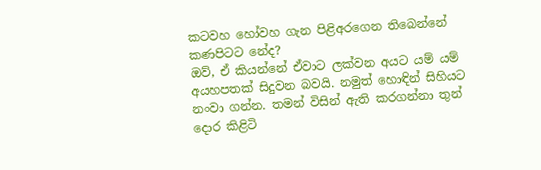කටවහ හෝවහ ගැන පිළිඅරගෙන තිබෙන්නේ කණපිටට නේද?
ඔව්, ඒ කියන්නේ ඒවාට ලක්වන අයට යම් යම් අයහපතක් සිදුවන බවයි. නමුත් හොඳින් සිහියට නංවා ගන්න. තමන් විසින් ඇති කරගන්නා තුන් දොර කිළිටි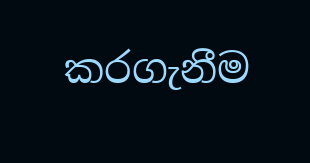කරගැනීම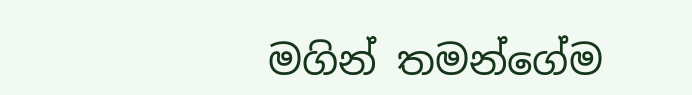මගින් තමන්ගේම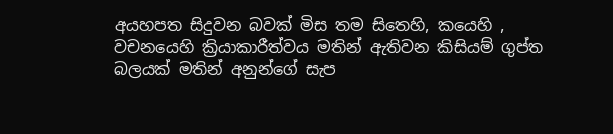අයහපත සිදුවන බවක් මිස තම සිතෙහි, කයෙහි , වචනයෙහි ක්‍රියාකාරීත්වය මතින් ඇතිවන කිසියම් ගුප්ත බලයක් මතින් අනුන්ගේ සැප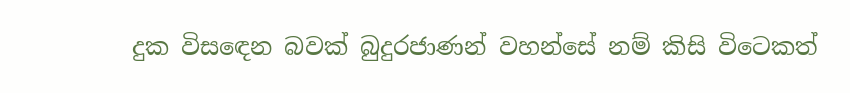දුක විසඳෙන බවක් බුදුරජාණන් වහන්සේ නම් කිසි විටෙකත්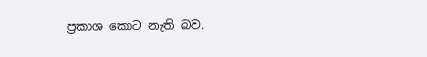ප්‍රකාශ කොට නැති බව.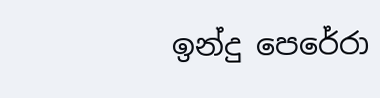ඉන්දු පෙරේරා